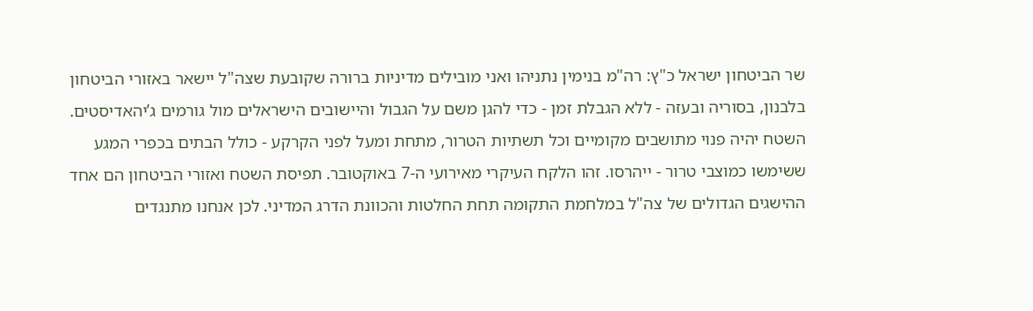שר הביטחון ישראל כ"ץ: רה"מ בנימין נתניהו ואני מובילים מדיניות ברורה שקובעת שצה"ל יישאר באזורי הביטחון בלבנון, בסוריה ובעזה - ללא הגבלת זמן - כדי להגן משם על הגבול והיישובים הישראלים מול גורמים ג’יהאדיסטים. השטח יהיה פנוי מתושבים מקומיים וכל תשתיות הטרור, מתחת ומעל לפני הקרקע - כולל הבתים בכפרי המגע ששימשו כמוצבי טרור - ייהרסו. זהו הלקח העיקרי מאירועי ה-7 באוקטובר. תפיסת השטח ואזורי הביטחון הם אחד ההישגים הגדולים של צה"ל במלחמת התקומה תחת החלטות והכוונת הדרג המדיני. לכן אנחנו מתנגדים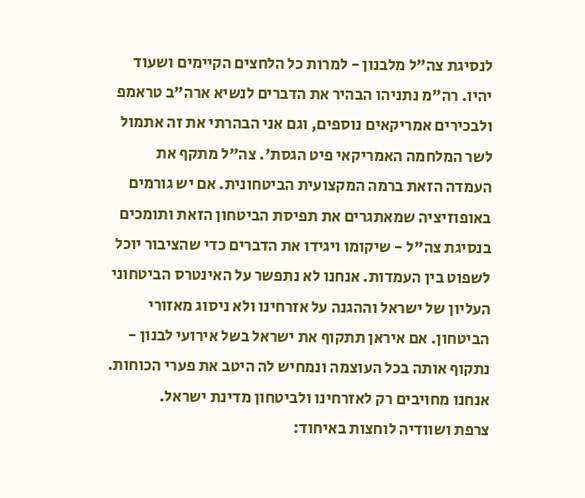לנסיגת צה"ל מלבנון - למרות כל הלחצים הקיימים ושעוד יהיו. רה"מ נתניהו הבהיר את הדברים לנשיא ארה"ב טראמפ ולבכירים אמריקאים נוספים, וגם אני הבהרתי את זה אתמול לשר המלחמה האמריקאי פיט הגסת'. צה"ל מתקף את העמדה הזאת ברמה המקצועית הביטחונית. אם יש גורמים באופוזיציה שמאתגרים את תפיסת הביטחון הזאת ותומכים בנסיגת צה"ל - שיקומו ויגידו את הדברים כדי שהציבור יוכל לשפוט בין העמדות. אנחנו לא נתפשר על האינטרס הביטחוני העליון של ישראל וההגנה על אזרחינו ולא ניסוג מאזורי הביטחון. אם איראן תתקוף את ישראל בשל אירועי לבנון - נתקוף אותה בכל העוצמה ונמחיש לה היטב את פערי הכוחות. אנחנו מחויבים רק לאזרחינו ולביטחון מדינת ישראל.
צרפת ושוודיה לוחצות באיחוד: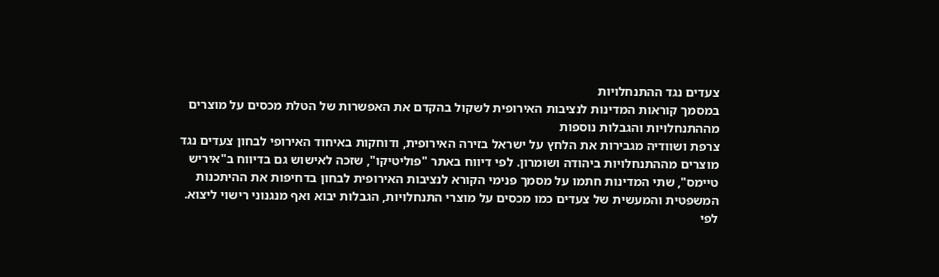צעדים נגד ההתנחלויות
במסמך קוראות המדינות לנציבות האירופית לשקול בהקדם את האפשרות של הטלת מכסים על מוצרים מההתנחלויות והגבלות נוספות
צרפת ושוודיה מגבירות את הלחץ על ישראל בזירה האירופית, ודוחקות באיחוד האירופי לבחון צעדים נגד מוצרים מההתנחלויות ביהודה ושומרון. לפי דיווח באתר "פוליטיקו", שזכה לאישוש גם בדיווח ב"איריש טיימס", שתי המדינות חתמו על מסמך פנימי הקורא לנציבות האירופית לבחון בדחיפות את ההיתכנות המשפטית והמעשית של צעדים כמו מכסים על מוצרי התנחלויות, הגבלות יבוא ואף מנגנוני רישוי ליצוא.
לפי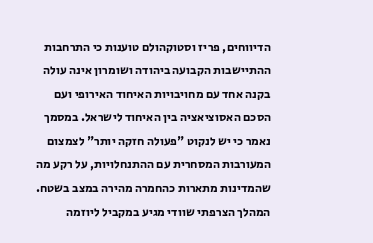הדיווחים, פריז וסטוקהולם טוענות כי התרחבות ההתיישבות הקבועה ביהודה ושומרון אינה עולה בקנה אחד עם מחויבויות האיחוד האירופי ועם הסכם האסוציאציה בין האיחוד לישראל. במסמך נאמר כי יש לנקוט "פעולה חזקה יותר" לצמצום המעורבות המסחרית עם ההתנחלויות, על רקע מה שהמדינות מתארות כהחמרה מהירה במצב בשטח.
המהלך הצרפתי שוודי מגיע במקביל ליוזמה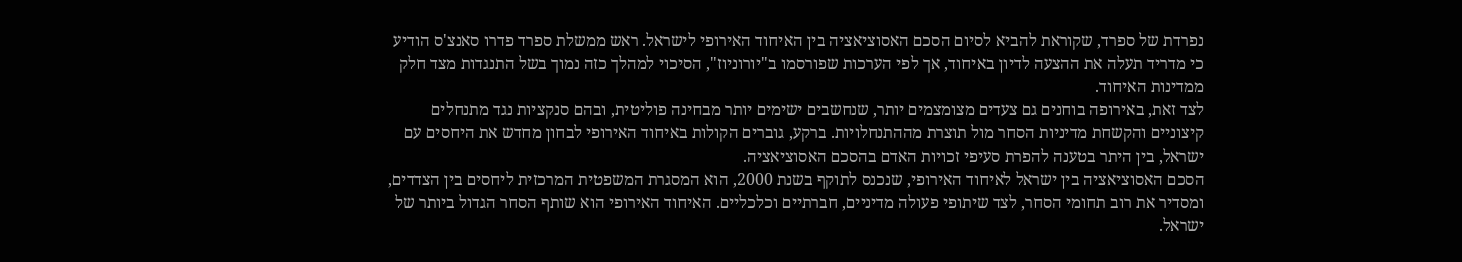נפרדת של ספרד, שקוראת להביא לסיום הסכם האסוציאציה בין האיחוד האירופי לישראל. ראש ממשלת ספרד פדרו סאנצ'ס הודיע כי מדריד תעלה את ההצעה לדיון באיחוד, אך לפי הערכות שפורסמו ב"יורוניוז", הסיכוי למהלך כזה נמוך בשל התנגדות מצד חלק ממדינות האיחוד.
לצד זאת, באירופה בוחנים גם צעדים מצומצמים יותר, שנחשבים ישימים יותר מבחינה פוליטית, ובהם סנקציות נגד מתנחלים קיצוניים והקשחת מדיניות הסחר מול תוצרת מההתנחלויות. ברקע, גוברים הקולות באיחוד האירופי לבחון מחדש את היחסים עם ישראל, בין היתר בטענה להפרת סעיפי זכויות האדם בהסכם האסוציאציה.
הסכם האסוציאציה בין ישראל לאיחוד האירופי, שנכנס לתוקף בשנת 2000, הוא המסגרת המשפטית המרכזית ליחסים בין הצדדים, ומסדיר את רוב תחומי הסחר, לצד שיתופי פעולה מדיניים, חברתיים וכלכליים. האיחוד האירופי הוא שותף הסחר הגדול ביותר של ישראל.